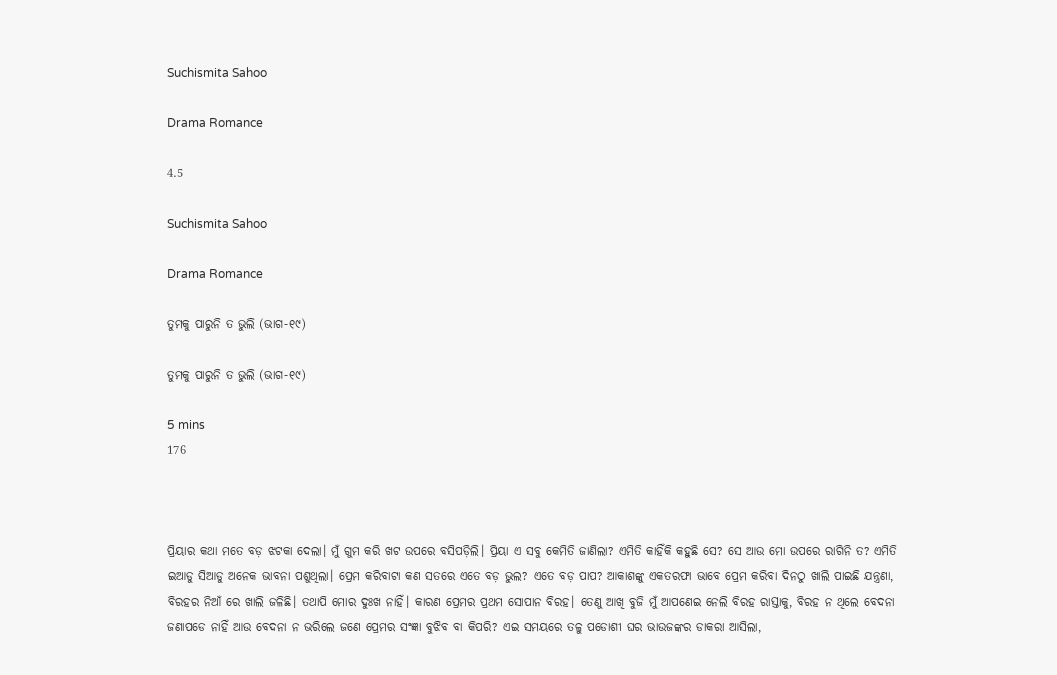Suchismita Sahoo

Drama Romance

4.5

Suchismita Sahoo

Drama Romance

ତୁମକୁ ପାରୁନି ତ ଭୁଲି (ଭାଗ-୧୯)

ତୁମକୁ ପାରୁନି ତ ଭୁଲି (ଭାଗ-୧୯)

5 mins
176



ପ୍ରିୟାର କଥା ମତେ ବଡ଼ ଝଟକା ଦେଲା। ମୁଁ ଗୁମ କରି ଖଟ ଉପରେ ବସିପଡ଼ିଲି। ପ୍ରିୟା ଏ ସବୁ କେମିତି ଜାଣିଲା? ଏମିତି କାହିଁକି କହୁଛି ସେ? ସେ ଆଉ ମୋ ଉପରେ ରାଗିନି ତ? ଏମିତି ଇଆଡୁ ସିଆଡୁ ଅନେକ ଭାବନା ପଶୁଥିଲା। ପ୍ରେମ କରିବାଟା କଣ ସତରେ ଏତେ ବଡ଼ ଭୁଲ? ଏତେ ବଡ଼ ପାପ? ଆକାଶଙ୍କୁ ଏକତରଫା ଭାବେ ପ୍ରେମ କରିବା ଦିନଠୁ ଖାଲି ପାଇଛି ଯନ୍ତ୍ରଣା, ବିରହର ନିଆଁ ରେ ଖାଲି ଜଳିଛି। ତଥାପି ମୋର ଦୁଃଖ ନାହିଁ। କାରଣ ପ୍ରେମର ପ୍ରଥମ ସୋପାନ ବିରହ। ତେଣୁ ଆଖି ବୁଜି ମୁଁ ଆପଣେଇ ନେଲି ବିରହ ରାସ୍ତାକୁ, ବିରହ ନ ଥିଲେ ବେଦନା ଜଣାପଡେ ନାହିଁ ଆଉ ବେଦନା ନ ଭରିଲେ ଜଣେ ପ୍ରେମର ସଂଜ୍ଞା ବୁଝିବ ବା କିପରି? ଏଇ ସମୟରେ ତଳୁ ପଡୋଶୀ ଘର ଭାଉଜଙ୍କର ଡାକରା ଆସିଲା,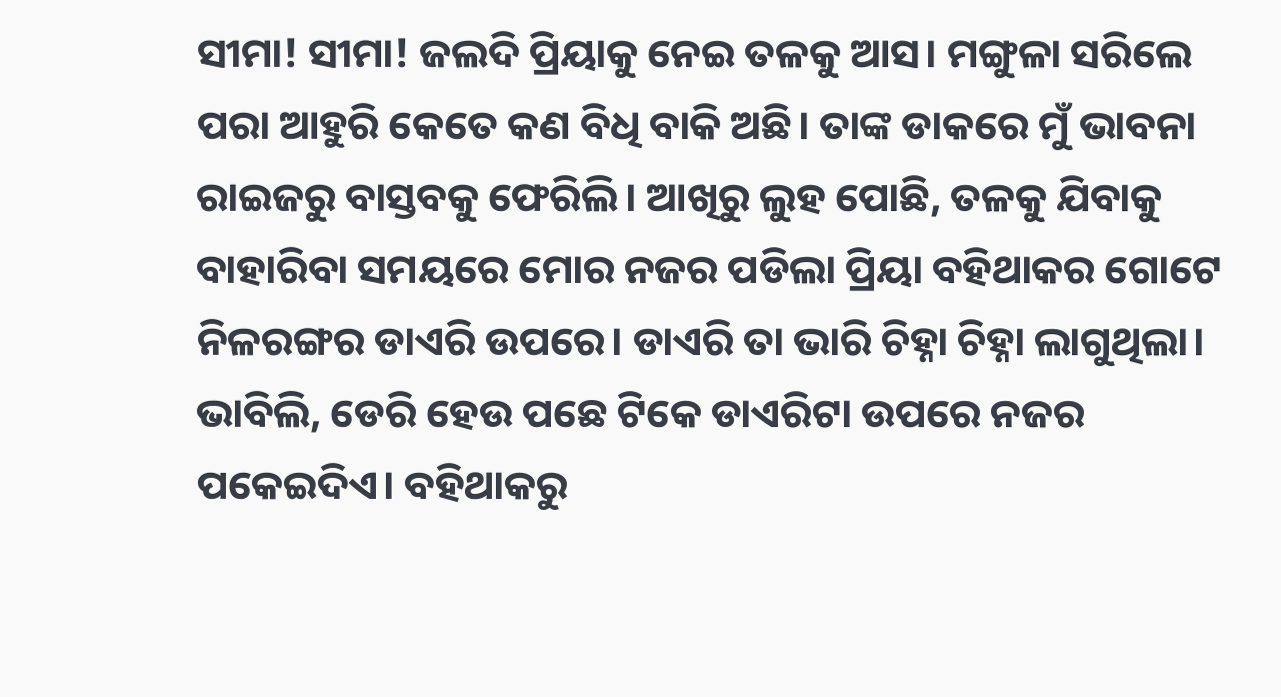ସୀମା! ସୀମା! ଜଲଦି ପ୍ରିୟାକୁ ନେଇ ତଳକୁ ଆସ। ମଙ୍ଗୁଳା ସରିଲେ ପରା ଆହୁରି କେତେ କଣ ବିଧି ବାକି ଅଛି। ତାଙ୍କ ଡାକରେ ମୁଁ ଭାବନା ରାଇଜରୁ ବାସ୍ତବକୁ ଫେରିଲି। ଆଖିରୁ ଲୁହ ପୋଛି, ତଳକୁ ଯିବାକୁ ବାହାରିବା ସମୟରେ ମୋର ନଜର ପଡିଲା ପ୍ରିୟା ବହିଥାକର ଗୋଟେ ନିଳରଙ୍ଗର ଡାଏରି ଉପରେ। ଡାଏରି ତା ଭାରି ଚିହ୍ନା ଚିହ୍ନା ଲାଗୁଥିଲା। ଭାବିଲି, ଡେରି ହେଉ ପଛେ ଟିକେ ଡାଏରିଟା ଉପରେ ନଜର ପକେଇଦିଏ। ବହିଥାକରୁ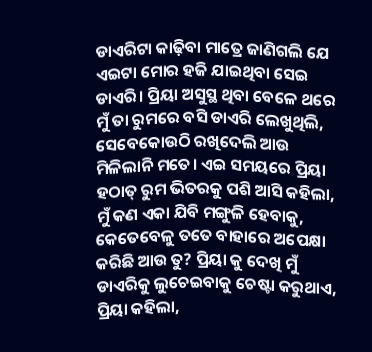ଡାଏରିଟା କାଢ଼ିବା ମାତ୍ରେ ଜାଣିଗଲି ଯେ ଏଇଟା ମୋର ହଜି ଯାଇଥିବା ସେଇ ଡାଏରି। ପ୍ରିୟା ଅସୁସ୍ଥ ଥିବା ବେଳେ ଥରେ ମୁଁ ତା ରୁମରେ ବସି ଡାଏରି ଲେଖୁଥିଲି, ସେବେକୋଉଠି ରଖିଦେଲି ଆଉ ମିଳିଲାନି ମତେ। ଏଇ ସମୟରେ ପ୍ରିୟା ହଠାତ୍ ରୁମ ଭିତରକୁ ପଶି ଆସି କହିଲା, ମୁଁ କଣ ଏକା ଯିବି ମଙ୍ଗୁଳି ହେବାକୁ, କେତେବେଳୁ ତତେ ବାହାରେ ଅପେକ୍ଷା କରିଛି ଆଉ ତୁ? ପ୍ରିୟା କୁ ଦେଖି ମୁଁ ଡାଏରିକୁ ଲୁଚେଇବାକୁ ଚେଷ୍ଟା କରୁଥାଏ, ପ୍ରିୟା କହିଲା,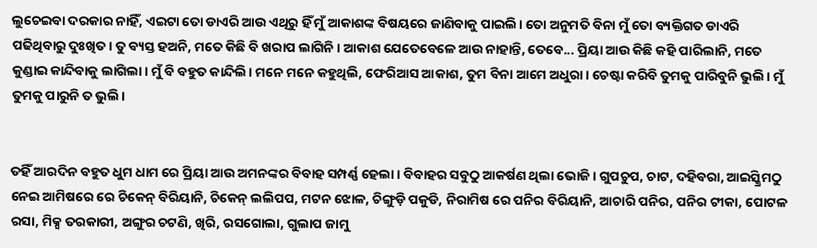ଲୁଚେଇବା ଦରକାର ନାହିଁ, ଏଇଟା ତୋ ଡାଏରି ଆଉ ଏଥିରୁ ହିଁ ମୁଁ ଆକାଶଙ୍କ ବିଷୟରେ ଜାଣିବାକୁ ପାଇଲି। ତୋ ଅନୁମତି ବିନା ମୁଁ ତୋ ବ୍ୟକ୍ତିଗତ ଡାଏରି ପଢିଥିବାରୁ ଦୁଃଖିତ। ତୁ ବ୍ୟସ୍ତ ହଅନି, ମତେ କିଛି ବି ଖରାପ ଲାଗିନି। ଆକାଶ ଯେତେବେଳେ ଆଉ ନାହାନ୍ତି, ତେବେ... ପ୍ରିୟା ଆଉ କିଛି କହି ପାରିଲାନି, ମତେ କୁଣ୍ଡାଇ କାନ୍ଦିବାକୁ ଲାଗିଲା। ମୁଁ ବି ବହୁତ କାନ୍ଦିଲି। ମନେ ମନେ କହୁଥିଲି, ଫେରିଆସ ଆକାଶ, ତୁମ ବିନା ଆମେ ଅଧୁରା। ଚେଷ୍ଟା କରିବି ତୁମକୁ ପାରିବୁନି ଭୁଲି। ମୁଁ ତୁମକୁ ପାରୁନି ତ ଭୁଲି।


ତହିଁ ଆରଦିନ ବହୁତ ଧୁମ ଧାମ ରେ ପ୍ରିୟା ଆଉ ଅମନଙ୍କର ବିବାହ ସମ୍ପର୍ଣ୍ଣ ହେଲା। ବିବାହର ସବୁଠୁ ଆକର୍ଷଣ ଥିଲା ଭୋଜି। ଗୁପଚୁପ, ଚାଟ, ଦହିବରା, ଆଇସ୍କ୍ରିମଠୁ ନେଇ ଆମିଷରେ ରେ ଚିକେନ୍ ବିରିୟାନି, ଚିକେନ୍ ଲଲିପପ, ମଟନ ଝୋଳ, ଚିଙ୍ଗୁଡ଼ି ପକୁଡି, ନିରାମିଷ ରେ ପନିର ବିରିୟାନି, ଆଚାରି ପନିର, ପନିର ଟୀକା, ପୋଟଳ ରସା, ମିକ୍ସ ତରକାରୀ, ଅଙ୍ଗୁର ଚଟଣି, ଖିରି, ରସଗୋଲା, ଗୁଲାପ ଜାମୁ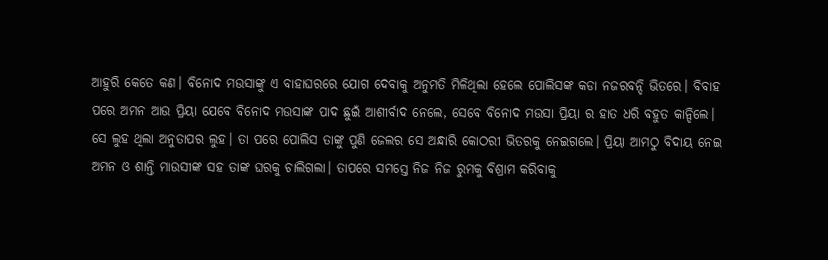ଆହୁରି କେତେ କଣ। ବିନୋଦ ମଉସାଙ୍କୁ ଏ ବାହାଘରରେ ଯୋଗ ଦେବାକୁ ଅନୁମତି ମିଳିଥିଲା ହେଲେ ପୋଲିସଙ୍କ କଡା ନଜରବନ୍ଦି ଭିତରେ। ବିବାହ ପରେ ଅମନ ଆଉ ପ୍ରିୟା ଯେବେ ବିନୋଦ ମଉସାଙ୍କ ପାଦ ଛୁଇଁ ଆଶୀର୍ବାଦ ନେଲେ, ସେବେ ବିନୋଦ ମଉସା ପ୍ରିୟା ର ହାତ ଧରି ବହୁତ କାନ୍ଦିଲେ। ସେ ଲୁହ ଥିଲା ଅନୁତାପର ଲୁହ। ତା ପରେ ପୋଲିସ ତାଙ୍କୁ ପୁଣି ଜେଲର ସେ ଅନ୍ଧାରି କୋଠରୀ ଭିତରକୁ ନେଇଗଲେ। ପ୍ରିୟା ଆମଠୁ ବିଦାୟ ନେଇ ଅମନ ଓ ଶାନ୍ତି ମାଉସୀଙ୍କ ସହ ତାଙ୍କ ଘରକୁ ଚାଲିଗଲା। ତାପରେ ସମସ୍ତେ ନିଜ ନିଜ ରୁମକୁ ବିଶ୍ରାମ କରିବାକୁ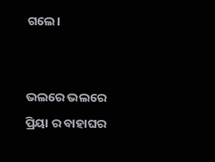ଗଲେ।


ଭଲରେ ଭଲରେ ପ୍ରିୟା ର ବାହାଘର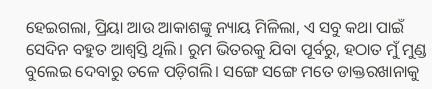ହେଇଗଲା, ପ୍ରିୟା ଆଉ ଆକାଶଙ୍କୁ ନ୍ୟାୟ ମିଳିଲା, ଏ ସବୁ କଥା ପାଇଁ ସେଦିନ ବହୁତ ଆଶ୍ୱସ୍ତି ଥିଲି। ରୁମ ଭିତରକୁ ଯିବା ପୂର୍ବରୁ, ହଠାତ ମୁଁ ମୁଣ୍ଡ ବୁଲେଇ ଦେବାରୁ ତଳେ ପଡ଼ିଗଲି। ସଙ୍ଗେ ସଙ୍ଗେ ମତେ ଡାକ୍ତରଖାନାକୁ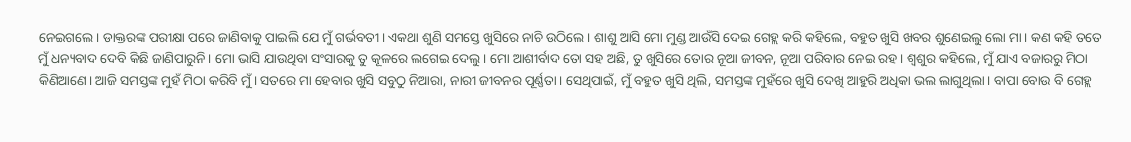ନେଇଗଲେ। ଡାକ୍ତରଙ୍କ ପରୀକ୍ଷା ପରେ ଜାଣିବାକୁ ପାଇଲି ଯେ ମୁଁ ଗର୍ଭବତୀ। ଏକଥା ଶୁଣି ସମସ୍ତେ ଖୁସିରେ ନାଚି ଉଠିଲେ। ଶାଶୁ ଆସି ମୋ ମୁଣ୍ଡ ଆଉଁସି ଦେଇ ଗେହ୍ଲ କରି କହିଲେ, ବହୁତ ଖୁସି ଖବର ଶୁଣେଇଲୁ ଲୋ ମା। କଣ କହି ତତେ ମୁଁ ଧନ୍ୟବାଦ ଦେବି କିଛି ଜାଣିପାରୁନି। ମୋ ଭାସି ଯାଉଥିବା ସଂସାରକୁ ତୁ କୂଳରେ ଲଗେଇ ଦେଲୁ। ମୋ ଆଶୀର୍ବାଦ ତୋ ସହ ଅଛି, ତୁ ଖୁସିରେ ତୋର ନୂଆ ଜୀବନ, ନୂଆ ପରିବାର ନେଇ ରହ। ଶ୍ୱଶୁର କହିଲେ, ମୁଁ ଯାଏ ବଜାରରୁ ମିଠା କିଣିଆଣେ। ଆଜି ସମସ୍ତଙ୍କ ମୁହଁ ମିଠା କରିବି ମୁଁ। ସତରେ ମା ହେବାର ଖୁସି ସବୁଠୁ ନିଆରା, ନାରୀ ଜୀବନର ପୂର୍ଣ୍ଣତା। ସେଥିପାଇଁ, ମୁଁ ବହୁତ ଖୁସି ଥିଲି, ସମସ୍ତଙ୍କ ମୁହଁରେ ଖୁସି ଦେଖି ଆହୁରି ଅଧିକା ଭଲ ଲାଗୁଥିଲା। ବାପା ବୋଉ ବି ଗେହ୍ଲ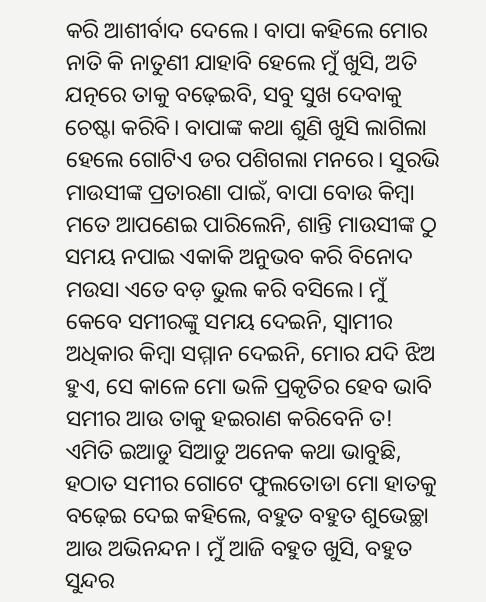କରି ଆଶୀର୍ବାଦ ଦେଲେ। ବାପା କହିଲେ ମୋର ନାତି କି ନାତୁଣୀ ଯାହାବି ହେଲେ ମୁଁ ଖୁସି, ଅତି ଯତ୍ନରେ ତାକୁ ବଢ଼େଇବି, ସବୁ ସୁଖ ଦେବାକୁ ଚେଷ୍ଟା କରିବି। ବାପାଙ୍କ କଥା ଶୁଣି ଖୁସି ଲାଗିଲା ହେଲେ ଗୋଟିଏ ଡର ପଶିଗଲା ମନରେ। ସୁରଭି ମାଉସୀଙ୍କ ପ୍ରତାରଣା ପାଇଁ, ବାପା ବୋଉ କିମ୍ବା ମତେ ଆପଣେଇ ପାରିଲେନି, ଶାନ୍ତି ମାଉସୀଙ୍କ ଠୁ ସମୟ ନପାଇ ଏକାକି ଅନୁଭବ କରି ବିନୋଦ ମଉସା ଏତେ ବଡ଼ ଭୁଲ କରି ବସିଲେ। ମୁଁ କେବେ ସମୀରଙ୍କୁ ସମୟ ଦେଇନି, ସ୍ୱାମୀର ଅଧିକାର କିମ୍ବା ସମ୍ମାନ ଦେଇନି, ମୋର ଯଦି ଝିଅ ହୁଏ, ସେ କାଳେ ମୋ ଭଳି ପ୍ରକୃତିର ହେବ ଭାବି ସମୀର ଆଉ ତାକୁ ହଇରାଣ କରିବେନି ତ! ଏମିତି ଇଆଡୁ ସିଆଡୁ ଅନେକ କଥା ଭାବୁଛି, ହଠାତ ସମୀର ଗୋଟେ ଫୁଲତୋଡା ମୋ ହାତକୁ ବଢ଼େଇ ଦେଇ କହିଲେ, ବହୁତ ବହୁତ ଶୁଭେଚ୍ଛା ଆଉ ଅଭିନନ୍ଦନ। ମୁଁ ଆଜି ବହୁତ ଖୁସି, ବହୁତ ସୁନ୍ଦର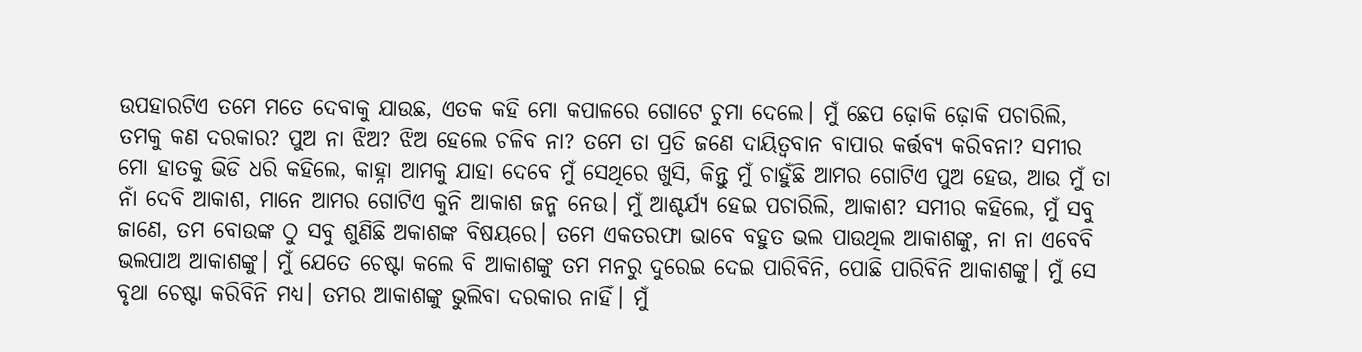ଉପହାରଟିଏ ତମେ ମତେ ଦେବାକୁ ଯାଉଛ, ଏତକ କହି ମୋ କପାଳରେ ଗୋଟେ ଚୁମା ଦେଲେ। ମୁଁ ଛେପ ଢ଼ୋକି ଢ଼ୋକି ପଚାରିଲି, ତମକୁ କଣ ଦରକାର? ପୁଅ ନା ଝିଅ? ଝିଅ ହେଲେ ଚଳିବ ନା? ତମେ ତା ପ୍ରତି ଜଣେ ଦାୟିତ୍ୱବାନ ବାପାର କର୍ତ୍ତବ୍ୟ କରିବନା? ସମୀର ମୋ ହାତକୁ ଭିଡି ଧରି କହିଲେ, କାହ୍ନା ଆମକୁ ଯାହା ଦେବେ ମୁଁ ସେଥିରେ ଖୁସି, କିନ୍ତୁ ମୁଁ ଚାହୁଁଛି ଆମର ଗୋଟିଏ ପୁଅ ହେଉ, ଆଉ ମୁଁ ତା ନାଁ ଦେବି ଆକାଶ, ମାନେ ଆମର ଗୋଟିଏ କୁନି ଆକାଶ ଜନ୍ମ ନେଉ। ମୁଁ ଆଶ୍ଚର୍ଯ୍ୟ ହେଇ ପଚାରିଲି, ଆକାଶ? ସମୀର କହିଲେ, ମୁଁ ସବୁ ଜାଣେ, ତମ ବୋଉଙ୍କ ଠୁ ସବୁ ଶୁଣିଛି ଅକାଶଙ୍କ ବିଷୟରେ। ତମେ ଏକତରଫା ଭାବେ ବହୁତ ଭଲ ପାଉଥିଲ ଆକାଶଙ୍କୁ, ନା ନା ଏବେବି ଭଲପାଅ ଆକାଶଙ୍କୁ। ମୁଁ ଯେତେ ଚେଷ୍ଟା କଲେ ବି ଆକାଶଙ୍କୁ ତମ ମନରୁ ଦୁରେଇ ଦେଇ ପାରିବିନି, ପୋଛି ପାରିବିନି ଆକାଶଙ୍କୁ। ମୁଁ ସେ ବୃଥା ଚେଷ୍ଟା କରିବିନି ମଧ୍ୟ। ତମର ଆକାଶଙ୍କୁ ଭୁଲିବା ଦରକାର ନାହିଁ। ମୁଁ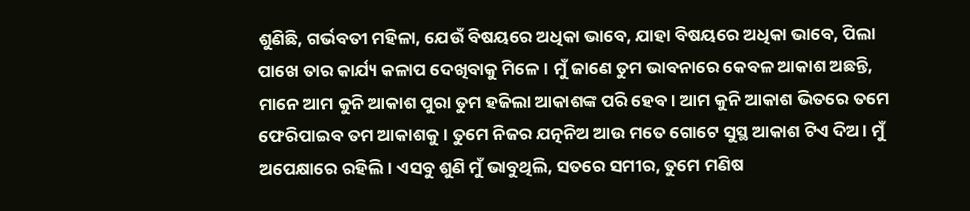ଶୁଣିଛି, ଗର୍ଭବତୀ ମହିଳା, ଯେଉଁ ବିଷୟରେ ଅଧିକା ଭାବେ, ଯାହା ବିଷୟରେ ଅଧିକା ଭାବେ, ପିଲା ପାଖେ ତାର କାର୍ଯ୍ୟ କଳାପ ଦେଖିବାକୁ ମିଳେ। ମୁଁ ଜାଣେ ତୁମ ଭାବନାରେ କେବଳ ଆକାଶ ଅଛନ୍ତି, ମାନେ ଆମ କୁନି ଆକାଶ ପୁରା ତୁମ ହଜିଲା ଆକାଶଙ୍କ ପରି ହେବ। ଆମ କୁନି ଆକାଶ ଭିତରେ ତମେ ଫେରିପାଇବ ତମ ଆକାଶକୁ। ତୁମେ ନିଜର ଯତ୍ନନିଅ ଆଉ ମତେ ଗୋଟେ ସୁସ୍ଥ ଆକାଶ ଟିଏ ଦିଅ। ମୁଁ ଅପେକ୍ଷାରେ ରହିଲି। ଏସବୁ ଶୁଣି ମୁଁ ଭାବୁଥିଲି, ସତରେ ସମୀର, ତୁମେ ମଣିଷ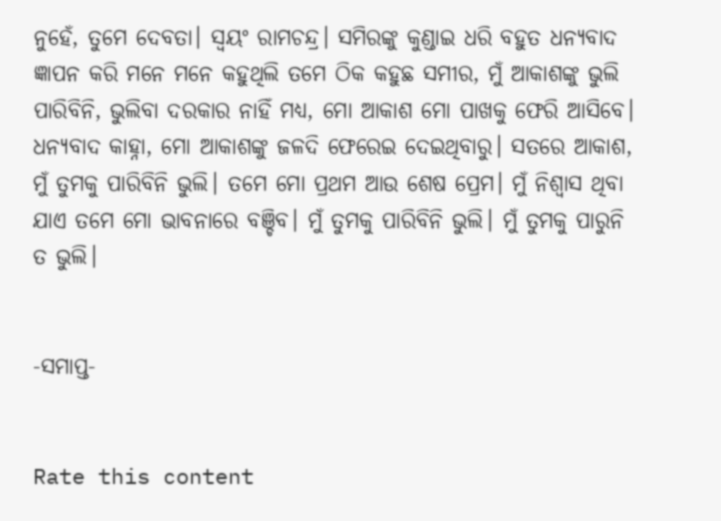ନୁହେଁ, ତୁମେ ଦେବତା। ସ୍ୱୟଂ ରାମଚନ୍ଦ୍ର। ସମିରଙ୍କୁ କୁଣ୍ଡାଇ ଧରି ବହୁତ ଧନ୍ୟବାଦ ଜ୍ଞାପନ କରି ମନେ ମନେ କହୁଥିଲି ତମେ ଠିକ କହୁଛ ସମୀର, ମୁଁ ଆକାଶଙ୍କୁ ଭୁଲି ପାରିବିନି, ଭୁଲିବା ଦରକାର ନାହିଁ ମଧ୍ୟ, ମୋ ଆକାଶ ମୋ ପାଖକୁ ଫେରି ଆସିବେ। ଧନ୍ୟବାଦ କାହ୍ନା, ମୋ ଆକାଶଙ୍କୁ ଜଳଦି ଫେରେଇ ଦେଇଥିବାରୁ। ସତରେ ଆକାଶ, ମୁଁ ତୁମକୁ ପାରିବିନି ଭୁଲି। ତମେ ମୋ ପ୍ରଥମ ଆଉ ଶେଷ ପ୍ରେମ। ମୁଁ ନିଶ୍ଵାସ ଥିବା ଯାଏ ତମେ ମୋ ଭାବନାରେ ବଞ୍ଚିବ। ମୁଁ ତୁମକୁ ପାରିବିନି ଭୁଲି। ମୁଁ ତୁମକୁ ପାରୁନି ତ ଭୁଲି।


-ସମାପ୍ତ-


Rate this content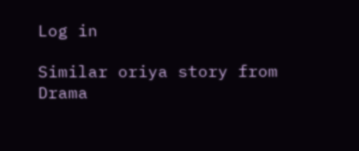Log in

Similar oriya story from Drama